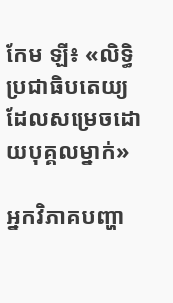កែម ឡី៖ «លិទ្ធិប្រជាធិបតេយ្យ ដែលសម្រេចដោយបុគ្គលម្នាក់»

អ្នកវិភាគបញ្ហា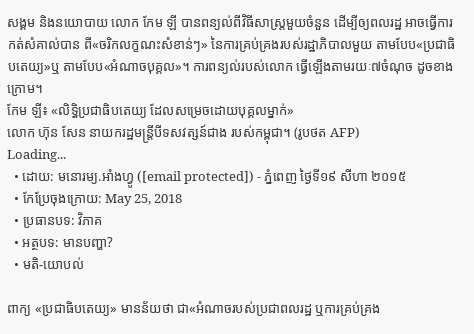សង្គម និងនយោបាយ លោក កែម ឡី បានពន្យល់ពីវិធីសាស្ត្រមួយចំនួន ដើម្បីឲ្យពលរដ្ឋ អាចធ្វើការកត់សំគាល់បាន ពី«ចរិកលក្ខណះសំខាន់ៗ» នៃការគ្រប់គ្រងរបស់រដ្ឋាភិបាលមួយ តាមបែប«ប្រជាធិបតេយ្យ»ឬ តាមបែប«អំណាចបុគ្គល»។ ការពន្យល់របស់លោក ធ្វើឡើងតាមរយៈ៧ចំណុច ដូចខាងក្រោម។
កែម ឡី៖ «លិទ្ធិប្រជាធិបតេយ្យ ដែលសម្រេចដោយបុគ្គលម្នាក់»
លោក ហ៊ុន សែន នាយករដ្ឋមន្ត្រីបីទសវត្សន៍ជាង របស់កម្ពុជា។ (រូបថត AFP)
Loading...
  • ដោយ: មនោរម្យ.អាំងហ្វូ ([email protected]) - ភ្នំពេញ ថ្ងៃទី១៩ សីហា ២០១៥
  • កែប្រែចុងក្រោយ: May 25, 2018
  • ប្រធានបទ: វិភាគ
  • អត្ថបទ: មានបញ្ហា?
  • មតិ-យោបល់

ពាក្យ «ប្រជាធិបតេយ្យ» មានន័យថា ជា«អំណាចរបស់ប្រជាពលរដ្ឋ ឬការគ្រប់គ្រង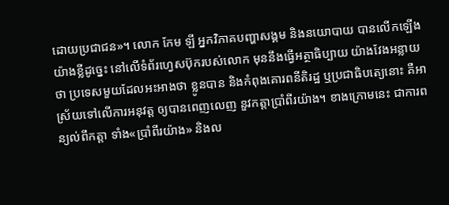ដោយប្រជាជន»។ លោក កែម ឡី អ្នកវិភាគបញ្ហាសង្គម និងនយោបាយ បានលើកឡើងយ៉ាងខ្លីដូច្នេះ នៅលើទំព័រហ្វេសប៊ុករបស់លោក មុននឹងធ្វើអត្ថាធិប្បាយ យ៉ាងវែងអន្លាយថា ប្រទេសមួយដែលអះអាងថា ខ្លូនបាន និងកំពុងគោរពនីតិរដ្ឋ ឬប្រជាធិបតេ្យនោះ គឺអាស្រ័យទៅលើការអនុវត្ត ឲ្យបានពេញលេញ នួវកត្តាប្រាំពីរយ៉ាង។ ខាងក្រោមនេះ ជាការពន្យល់ពីកត្តា ទាំង«ប្រាំពីរយ៉ាង» និងល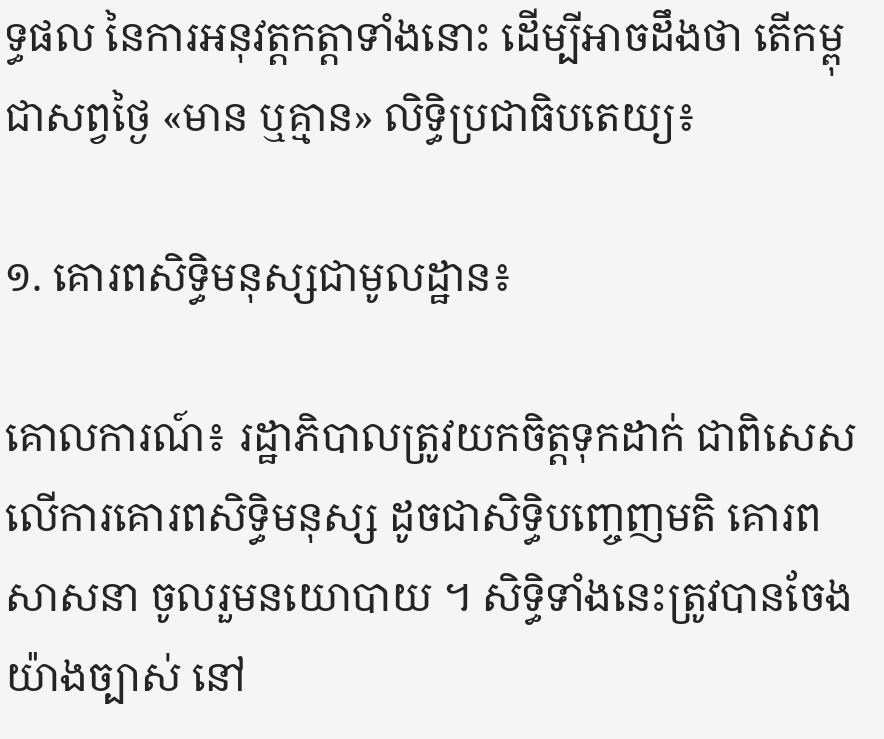ទ្ធផល នៃការអនុវត្តកត្តាទាំងនោះ ដើម្បីអាចដឹងថា តើកម្ពុជាសព្វថ្ងៃ «មាន ឬគ្មាន» លិទ្ធិប្រជាធិបតេយ្យ៖

១. គោរពសិទ្ធិមនុស្សជាមូលដ្ឋាន៖

គោលការណ៍៖ រដ្ឋាភិបាលត្រូវយកចិត្តទុកដាក់ ជាពិសេសលើការគោរពសិទ្ធិមនុស្ស ដូចជាសិទ្ធិបញ្ចេញមតិ គោរពសាសនា ចូលរួមនយោបាយ ។ សិទ្ធិទាំងនេះត្រូវបានចែងយ៉ាងច្បាស់ នៅ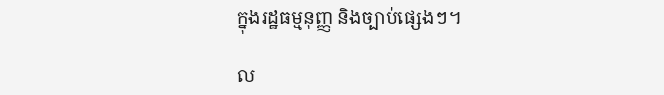ក្នុងរដ្ឋធម្មនុញ្ញ និងច្បាប់ផ្សេងៗ។

ល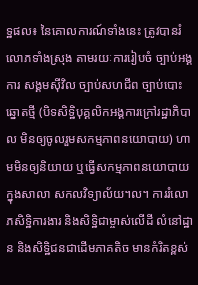ទ្ឋផល៖ នៃគោលការណ៍ទាំងនេះ ត្រូវបានរំលោភទាំងស្រុង តាមរយៈការរៀបចំ ច្បាប់អង្គការ សង្គមស៊ីវិល ច្បាប់សហជីព ច្បាប់បោះឆ្នោតថ្មី (បិទសិទ្ឋិបុគ្គលិកអង្គការក្រៅរដ្ឋាភិបាល មិនឲ្យចូលរួមសកម្មភាពនយោបាយ) ហាមមិនឲ្យនិយាយ ឬធ្វើសកម្មភាពនយោបាយ ក្នុងសាលា សកលវិទ្យាល័យ។ល។ ការរំលោភសិទ្ឋិការងារ និងសិទ្ឋិជាម្ចាស់លើដី លំនៅដ្ឋាន និងសិទ្ឋិជនជាដើមភាគតិច មានកំរិតខ្ពស់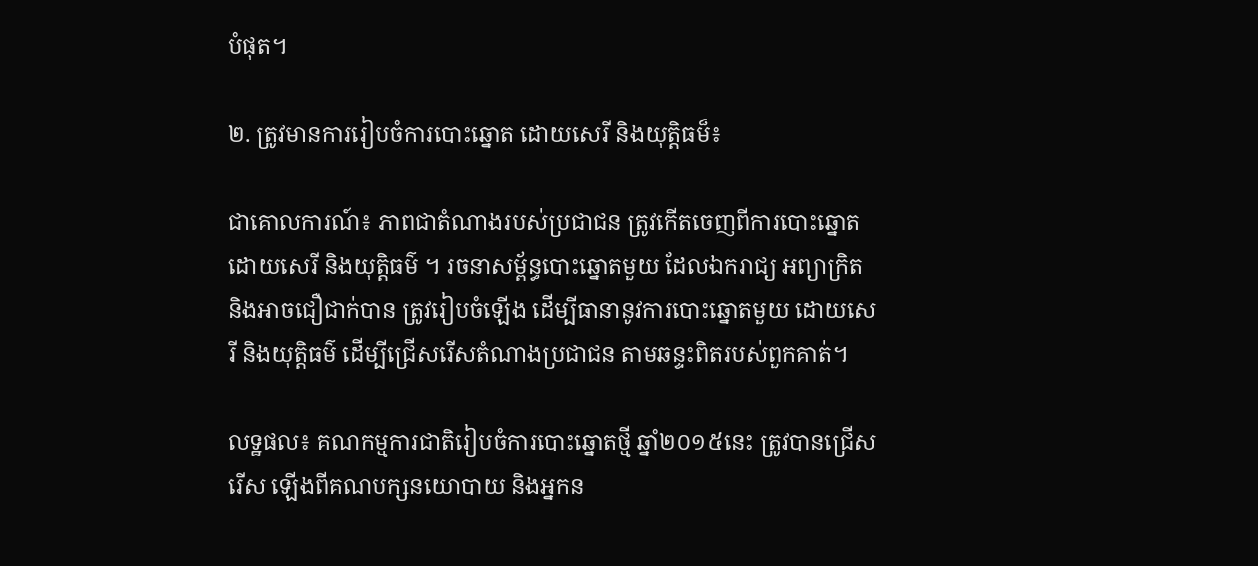បំផុត។

២. ត្រូវមានការរៀបចំការបោះឆ្នោត ដោយសេរី និងយុត្តិធម៏៖

ជាគោលការណ៍៖ ភាពជាតំណាងរបស់ប្រជាជន ត្រូវកើតចេញពីការបោះឆ្នោតដោយសេរី និងយុត្តិធម៌ ។ រចនាសម្ព័ន្ធបោះឆ្នោតមួយ ដែលឯករាជ្យ អព្យាក្រិត និងអាចជឿជាក់បាន ត្រូវរៀបចំឡើង ដើម្បីធានានូវការបោះឆ្នោតមួយ ដោយសេរី និងយុត្តិធម៌ ដើម្បីជ្រើសរើសតំណាងប្រជាជន តាមឆន្ទះពិតរបស់ពួកគាត់។

លទ្ឋផល៖ គណកម្មការជាតិរៀបចំការបោះឆ្នោតថ្មី ឆ្នាំ២០១៥នេះ ត្រូវបានជ្រើសរើស ឡើងពីគណបក្សនយោបាយ និងអ្នកន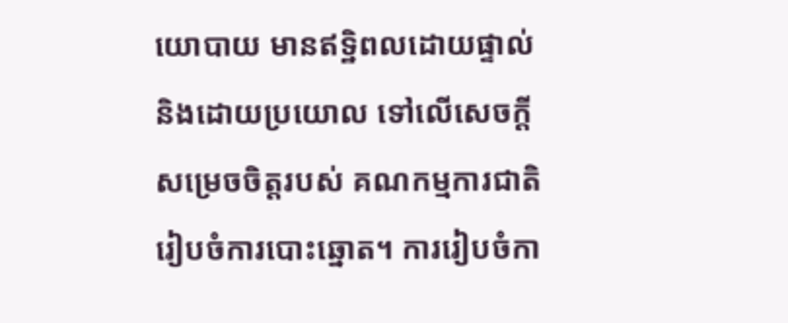យោបាយ មានឥទ្ឋិពលដោយផ្ទាល់ និងដោយប្រយោល ទៅលើសេចក្តីសម្រេចចិត្តរបស់ គណកម្មការជាតិរៀបចំការបោះឆ្នោត។ ការរៀបចំកា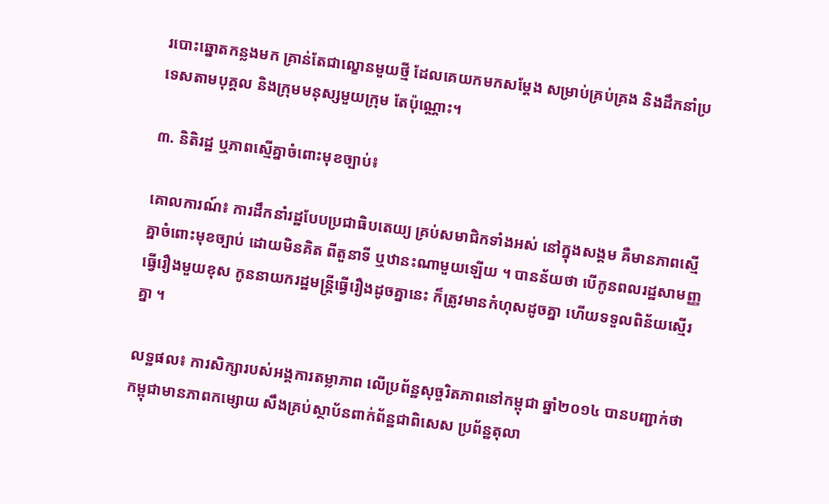របោះឆ្នោតកន្លងមក គ្រាន់តែជាល្ខោនមួយថ្មី ដែលគេយកមកសម្តែង សម្រាប់គ្រប់គ្រង និងដឹកនាំប្រទេសតាមបុគ្គល និងក្រុមមនុស្សមួយក្រុម តែប៉ុណ្ណោះ។

៣. និតិរដ្ឋ ឬភាពស្មើគ្នាចំពោះមុខច្បាប់៖

គោលការណ៍៖ ការដឹកនាំរដ្ឋបែបប្រជាធិបតេយ្យ គ្រប់សមាជិកទាំងអស់ នៅក្នុងសង្គម គឺមានភាពស្មើគ្នាចំពោះមុខច្បាប់ ដោយមិនគិត ពីតួនាទី ឬឋានះណាមួយឡើយ ។ បានន័យថា បើកូនពលរដ្ឋសាមញ្ញធ្វើរឿងមួយខុស កូននាយករដ្ឋមន្រ្តីធ្វើរឿងដូចគ្នានេះ ក៏ត្រូវមានកំហុសដូចគ្នា ហើយទទួលពិន័យស្មើរគ្នា ។

លទ្ឋផល៖ ការសិក្សារបស់អង្គការតម្លាភាព លើប្រព័ន្ឋសុច្ចរិតភាពនៅកម្ពុជា ឆ្នាំ២០១៤ បានបញ្ជាក់ថា កម្ពុជាមានភាពកម្សោយ សឹងគ្រប់ស្ថាប័នពាក់ព័ន្ឋជាពិសេស ប្រព័ន្ឋតុលា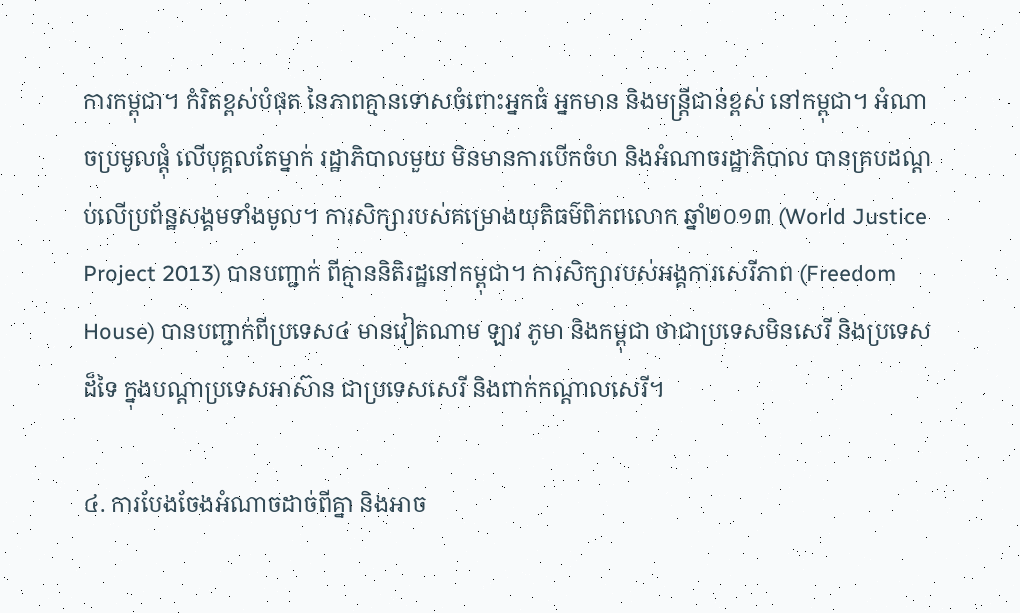ការកម្ពុជា។ កំរិតខ្ពស់បំផុត នៃភាពគ្មានទោសចំពោះអ្នកធំ អ្នកមាន និងមន្ត្រីជាន់ខ្ពស់ នៅកម្ពុជា។ អំណាចប្រមូលផ្តុំ លើបុគ្គលតែម្នាក់ រដ្ឋាភិបាលមួយ មិនមានការបើកចំហ និងអំណាចរដ្ឋាភិបាល បានគ្របដណ្តប់លើប្រព័ន្ឋសង្គមទាំងមូល។ ការសិក្សារបស់គម្រោងយុតិធម៌ពិភពលោក ឆ្នាំ២០១៣ (World Justice Project 2013) បានបញ្ជាក់ ពីគ្មាននិតិរដ្ឋនៅកម្ពុជា។ ការសិក្សារបស់អង្គការសេរីភាព (Freedom House) បានបញ្ជាក់ពីប្រទេស៤ មានវៀតណាម ឡាវ ភូមា និងកម្ពុជា ថាជាប្រទេសមិនសេរី និងប្រទេសដ៏ទៃ ក្នុងបណ្តាប្រទេសអាស៊ាន ជាប្រទេសសេរី និងពាក់កណ្តាលសេរី។

៤. ការបែងចែងអំណាចដាច់ពីគ្នា និងអាច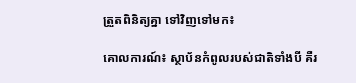ត្រួតពិនិត្យគ្នា ទៅវិញទៅមក៖

គោលការណ៍៖ ស្ថាប័នកំពូលរបស់ជាតិទាំងបី គឺរ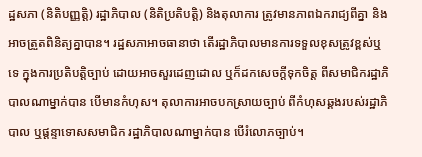ដ្ឋសភា (និតិបញ្ញត្តិ) រដ្ឋាភិបាល (និតិប្រតិបត្តិ) និងតុលាការ ត្រូវមានភាពឯករាជ្យពីគ្នា និងអាចត្រួតពិនិត្យគ្នាបាន។ រដ្ឋសភាអាចធានាថា តើរដ្ឋាភិបាលមានការទទួលខុសត្រូវខ្ពស់ឬទេ ក្នុងការប្រតិបត្តិច្បាប់ ដោយអាចសួរដេញដោល ឬក៏ដកសេចក្តីទុកចិត្ត ពីសមាជិករដ្ឋាភិបាលណាម្នាក់បាន បើមានកំហុស។ តុលាការអាចបកស្រាយច្បាប់ ពីកំហុសឆ្គងរបស់រដ្ឋាភិបាល ឬផ្តន្ទាទោសសមាជិក រដ្ឋាភិបាលណាម្នាក់បាន បើរំលោភច្បាប់។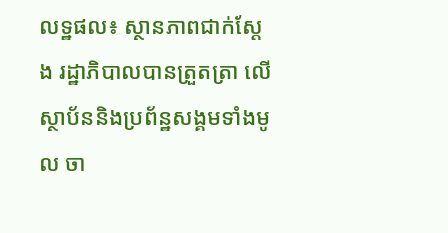លទ្ឋផល៖ ស្ថានភាពជាក់ស្តែង រដ្ឋាភិបាលបានត្រួតត្រា លើស្ថាប័ននិងប្រព័ន្ឋសង្គមទាំងមូល ចា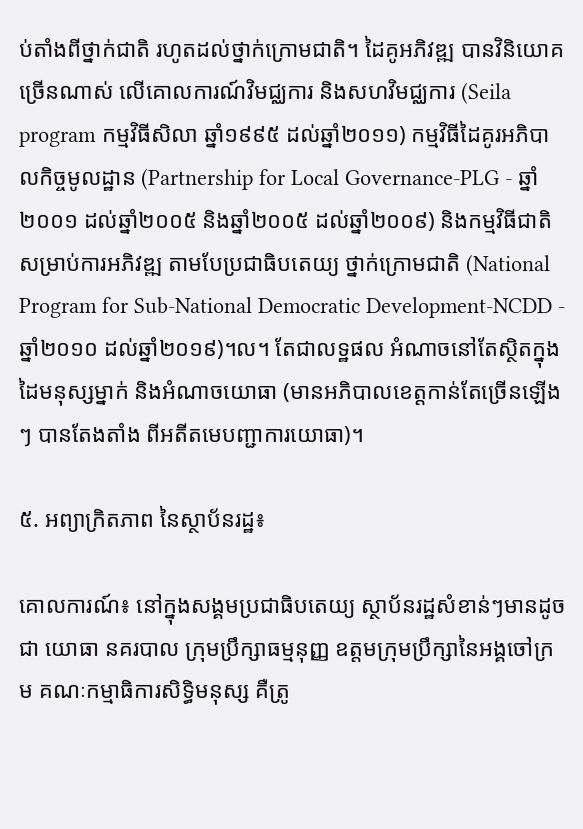ប់តាំងពីថ្នាក់ជាតិ រហូតដល់ថ្នាក់ក្រោមជាតិ។ ដៃគូអភិវឌ្ឍ បានវិនិយោគច្រើនណាស់ លើគោលការណ៍វិមជ្ឈការ និងសហវិមជ្ឈការ (Seila program កម្មវិធីសិលា ឆ្នាំ១៩៩៥ ដល់ឆ្នាំ២០១១) កម្មវិធីដៃគូរអភិបាលកិច្ចមូលដ្ឋាន (Partnership for Local Governance-PLG - ឆ្នាំ២០០១ ដល់ឆ្នាំ២០០៥ និងឆ្នាំ២០០៥ ដល់ឆ្នាំ២០០៩) និងកម្មវិធីជាតិ សម្រាប់ការអភិវឌ្ឍ តាមបែប្រជាធិបតេយ្យ ថ្នាក់ក្រោមជាតិ (National Program for Sub-National Democratic Development-NCDD - ឆ្នាំ២០១០ ដល់ឆ្នាំ២០១៩)។ល។ តែជាលទ្ឋផល អំណាចនៅតែស្ថិតក្នុងដៃមនុស្សម្នាក់ និងអំណាចយោធា (មានអភិបាលខេត្តកាន់តែច្រើនឡើងៗ បានតែងតាំង ពីអតីតមេបញ្ជាការយោធា)។

៥. អព្យាក្រិតភាព នៃស្ថាប័នរដ្ឋ៖

គោលការណ៍៖ នៅក្នុងសង្គមប្រជាធិបតេយ្យ ស្ថាប័នរដ្ឋសំខាន់ៗមានដូចជា យោធា នគរបាល ក្រុមប្រឹក្សាធម្មនុញ្ញ ឧត្តមក្រុមប្រឹក្សានៃអង្គចៅក្រម គណៈកម្មាធិការសិទ្ធិមនុស្ស គឺត្រូ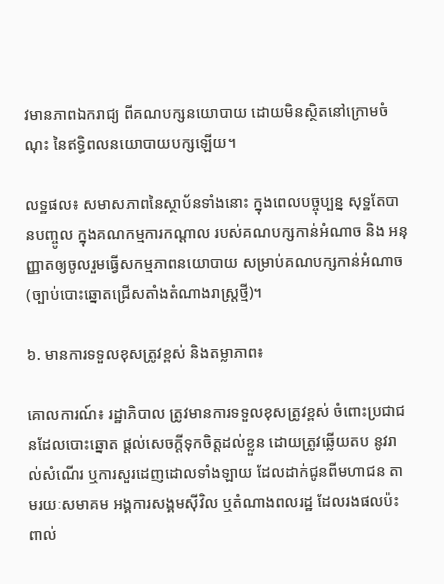វមានភាពឯករាជ្យ ពីគណបក្សនយោបាយ ដោយមិនស្ថិតនៅក្រោមចំណុះ នៃឥទ្ធិពលនយោបាយបក្សឡើយ។

លទ្ឋផល៖ សមាសភាពនៃស្ថាប័នទាំងនោះ ក្នុងពេលបច្ចុប្បន្ន សុទ្ឋតែបានបញ្ចូល ក្នុងគណកម្មការកណ្តាល របស់គណបក្សកាន់អំណាច និង អនុញ្ញាតឲ្យចូលរួមធ្វើសកម្មភាពនយោបាយ សម្រាប់គណបក្សកាន់អំណាច (ច្បាប់បោះឆ្នោតជ្រើសតាំងតំណាងរាស្រ្តថ្មី)។

៦. មានការទទួលខុសត្រូវខ្ពស់ និងតម្លាភាព៖

គោលការណ៍៖ រដ្ឋាភិបាល ត្រូវមានការទទួលខុសត្រូវខ្ពស់ ចំពោះប្រជាជនដែលបោះឆ្នោត ផ្តល់សេចក្តីទុកចិត្តដល់ខ្លួន ដោយត្រូវឆ្លើយតប នូវរាល់សំណើរ ឬការសួរដេញដោលទាំងឡាយ ដែលដាក់ជូនពីមហាជន តាមរយៈសមាគម អង្គការសង្គមស៊ីវិល ឬតំណាងពលរដ្ឋ ដែលរងផលប៉ះពាល់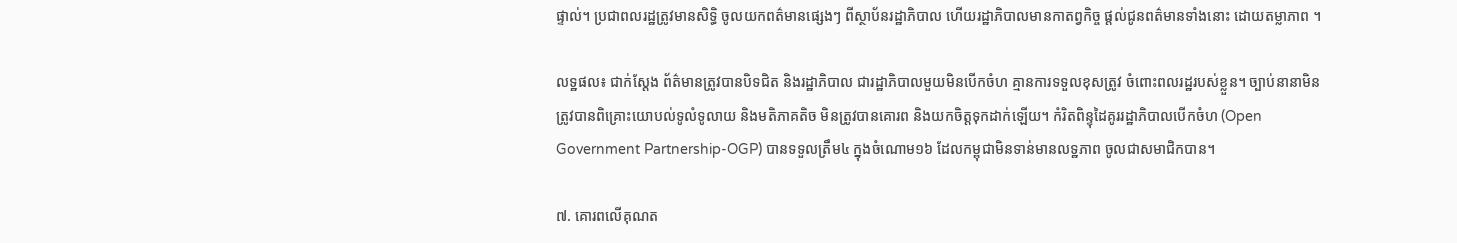ផ្ទាល់។ ប្រជាពលរដ្ឋត្រូវមានសិទ្ធិ ចូលយកពត៌មានផ្សេងៗ ពីស្ថាប័នរដ្ឋាភិបាល ហើយរដ្ឋាភិបាលមានកាតព្វកិច្ច ផ្តល់ជូនពត៌មានទាំងនោះ ដោយតម្លាភាព ។

លទ្ឋផល៖ ជាក់ស្តែង ព័ត៌មានត្រូវបានបិទជិត និងរដ្ឋាភិបាល ជារដ្ឋាភិបាលមួយមិនបើកចំហ គ្មានការទទួលខុសត្រូវ ចំពោះពលរដ្ឋរបស់ខ្លួន។ ច្បាប់នានាមិនត្រូវបានពិគ្រោះយោបល់ទូលំទូលាយ និងមតិភាគតិច មិនត្រូវបានគោរព និងយកចិត្តទុកដាក់ឡើយ។ កំរិតពិន្ទុដៃគូររដ្ឋាភិបាលបើកចំហ (Open Government Partnership-OGP) បានទទួលត្រឹម៤ ក្នុងចំណោម១៦ ដែលកម្ពុជាមិនទាន់មានលទ្ឋភាព ចូលជាសមាជិកបាន។

៧. គោរពលើគុណត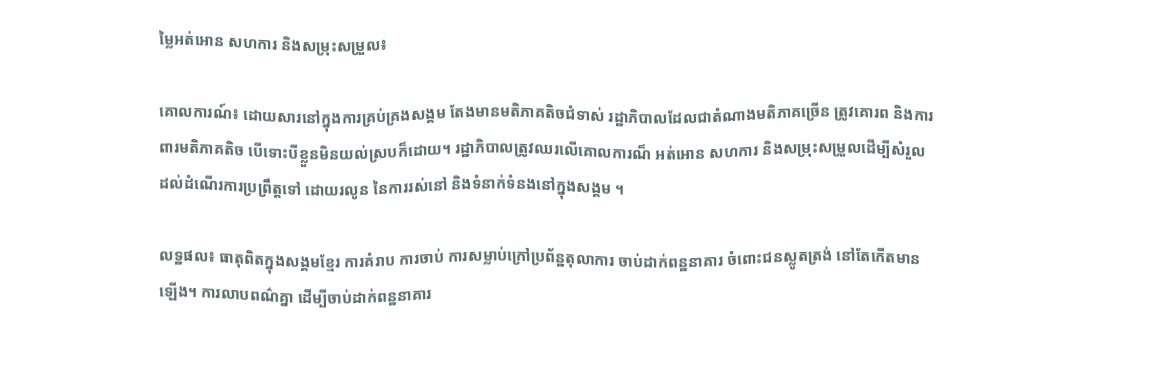ម្លៃអត់អោន សហការ និងសម្រុះសម្រួល៖

គោលការណ៍៖ ដោយសារនៅក្នុងការគ្រប់គ្រងសង្គម តែងមានមតិភាគតិចជំទាស់ រដ្ឋាភិបាលដែលជាតំណាងមតិភាគច្រើន ត្រូវគោរព និងការពារមតិភាគតិច បើទោះបីខ្លួនមិនយល់ស្របក៏ដោយ។ រដ្ឋាភិបាលត្រូវឈរលើគោលការណ៏ អត់អោន សហការ និងសម្រុះសម្រួលដើម្បីសំរួល ដល់ដំណើរការប្រព្រឹត្តទៅ ដោយរលូន នៃការរស់នៅ និងទំនាក់ទំនងនៅក្នុងសង្គម ។

លទ្ឋផល៖ ធាតុពិតក្នុងសង្គមខ្មែរ ការគំរាប ការចាប់ ការសម្លាប់ក្រៅប្រព័ន្ឋតុលាការ ចាប់ដាក់ពន្ឋនាគារ ចំពោះជនស្លូតត្រង់ នៅតែកើតមានឡើង។ ការលាបពណ៌គ្នា ដើម្បីចាប់ដាក់ពន្ឋនាគារ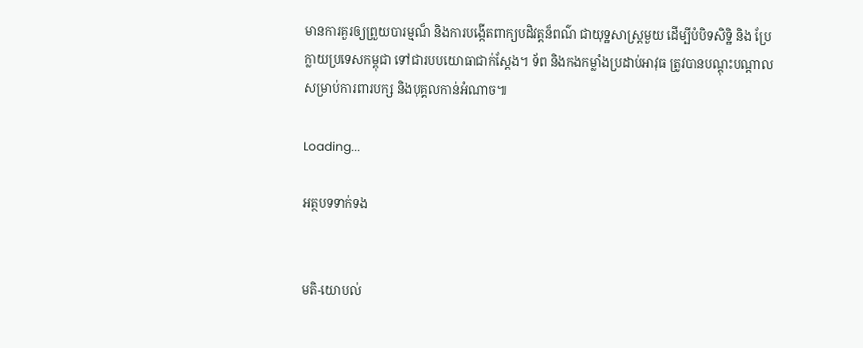មានការគួរឲ្យព្រួយបារម្មណ៏ និងការបង្កើតពាក្យបដិវត្តន៏ពណ៌ ជាយុទ្ឋសាស្រ្តមួយ ដើម្បីបំបិទសិទ្ឋិ និង ប្រែក្លាយប្រទេសកម្ពុជា ទៅជារបបយោធាជាក់ស្តែង។ ទ័ព និងកងកម្លាំងប្រដាប់អាវុធ ត្រូវបានបណ្តុះបណ្ដាល សម្រាប់ការពារបក្ស និងបុគ្គលកាន់អំណាច៕

Loading...

អត្ថបទទាក់ទង


មតិ-យោបល់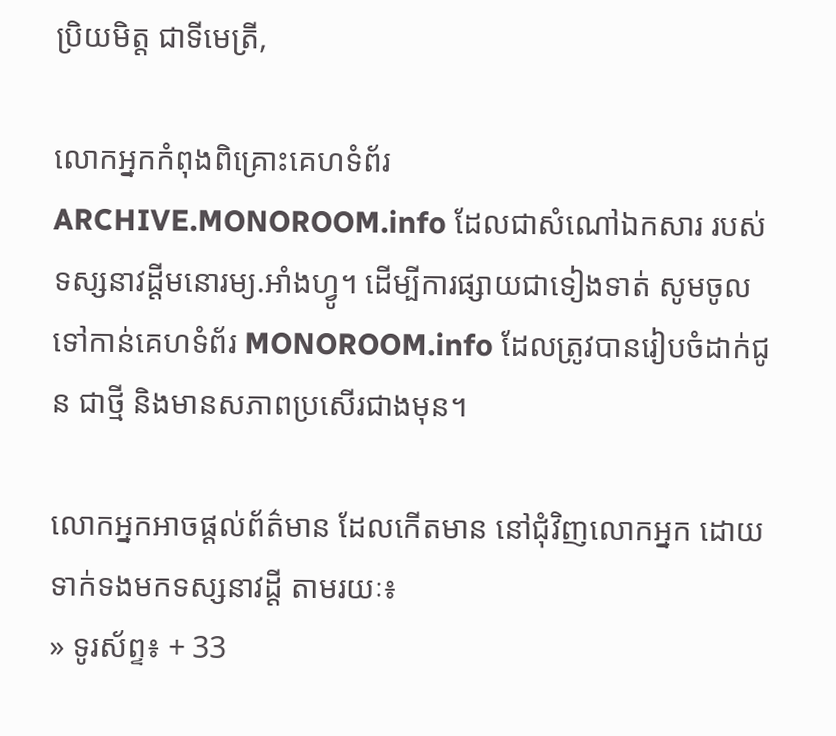ប្រិយមិត្ត ជាទីមេត្រី,

លោកអ្នកកំពុងពិគ្រោះគេហទំព័រ ARCHIVE.MONOROOM.info ដែលជាសំណៅឯកសារ របស់ទស្សនាវដ្ដីមនោរម្យ.អាំងហ្វូ។ ដើម្បីការផ្សាយជាទៀងទាត់ សូមចូលទៅកាន់គេហទំព័រ MONOROOM.info ដែលត្រូវបានរៀបចំដាក់ជូន ជាថ្មី និងមានសភាពប្រសើរជាងមុន។

លោកអ្នកអាចផ្ដល់ព័ត៌មាន ដែលកើតមាន នៅជុំវិញលោកអ្នក ដោយទាក់ទងមកទស្សនាវដ្ដី តាមរយៈ៖
» ទូរស័ព្ទ៖ + 33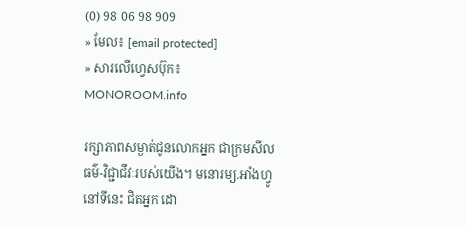(0) 98 06 98 909
» មែល៖ [email protected]
» សារលើហ្វេសប៊ុក៖ MONOROOM.info

រក្សាភាពសម្ងាត់ជូនលោកអ្នក ជាក្រមសីលធម៌-វិជ្ជាជីវៈរបស់យើង។ មនោរម្យ.អាំងហ្វូ នៅទីនេះ ជិតអ្នក ដោ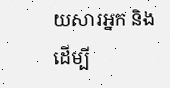យសារអ្នក និងដើម្បី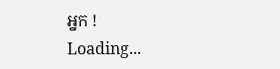អ្នក !
Loading...